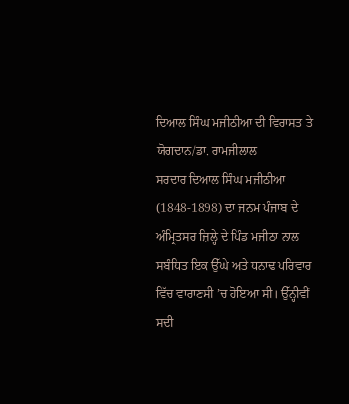ਦਿਆਲ ਸਿੰਘ ਮਜੀਠੀਆ ਦੀ ਵਿਰਾਸਤ ਤੇ ਯੋਗਦਾਨ/ਡਾ. ਰਾਮਜੀਲਾਲ
ਸਰਦਾਰ ਦਿਆਲ ਸਿੰਘ ਮਜੀਠੀਆ (1848-1898) ਦਾ ਜਨਮ ਪੰਜਾਬ ਦੇ ਅੰਮ੍ਰਿਤਸਰ ਜ਼ਿਲ੍ਹੇ ਦੇ ਪਿੰਡ ਮਜੀਠਾ ਨਾਲ ਸਬੰਧਿਤ ਇਕ ਉੱਘੇ ਅਤੇ ਧਨਾਢ ਪਰਿਵਾਰ ਵਿੱਚ ਵਾਰਾਣਸੀ ’ਚ ਹੋਇਆ ਸੀ। ਉੱਨ੍ਹੀਵੀਂ ਸਦੀ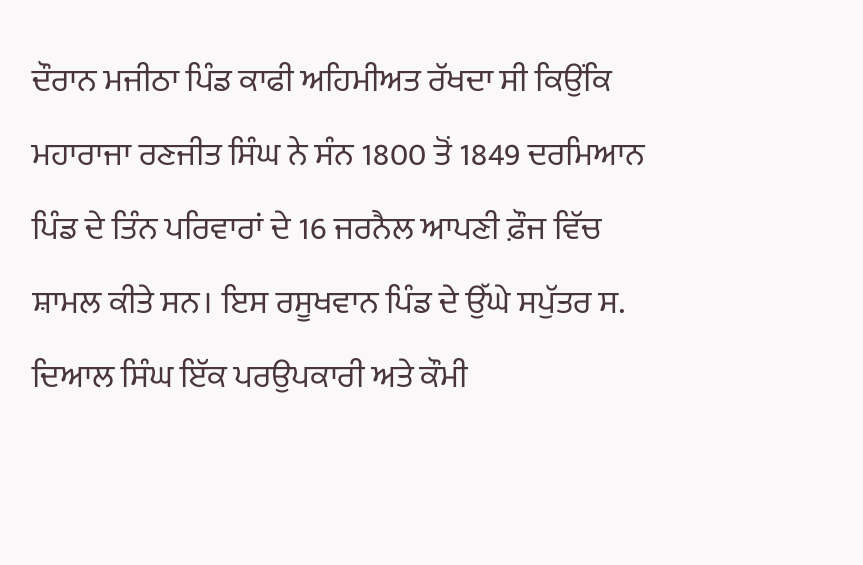ਦੌਰਾਨ ਮਜੀਠਾ ਪਿੰਡ ਕਾਫੀ ਅਹਿਮੀਅਤ ਰੱਖਦਾ ਸੀ ਕਿਉਂਕਿ ਮਹਾਰਾਜਾ ਰਣਜੀਤ ਸਿੰਘ ਨੇ ਸੰਨ 1800 ਤੋਂ 1849 ਦਰਮਿਆਨ ਪਿੰਡ ਦੇ ਤਿੰਨ ਪਰਿਵਾਰਾਂ ਦੇ 16 ਜਰਨੈਲ ਆਪਣੀ ਫ਼ੌਜ ਵਿੱਚ ਸ਼ਾਮਲ ਕੀਤੇ ਸਨ। ਇਸ ਰਸੂਖਵਾਨ ਪਿੰਡ ਦੇ ਉੱਘੇ ਸਪੁੱਤਰ ਸ. ਦਿਆਲ ਸਿੰਘ ਇੱਕ ਪਰਉਪਕਾਰੀ ਅਤੇ ਕੌਮੀ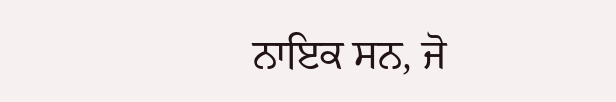ਨਾਇਕ ਸਨ, ਜੋ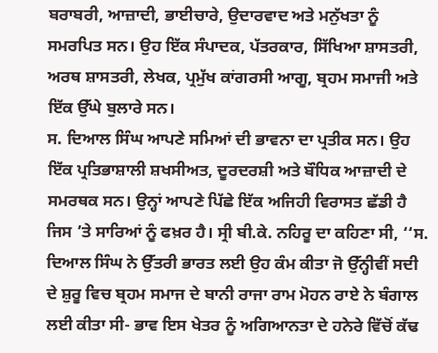ਬਰਾਬਰੀ, ਆਜ਼ਾਦੀ, ਭਾਈਚਾਰੇ, ਉਦਾਰਵਾਦ ਅਤੇ ਮਨੁੱਖਤਾ ਨੂੰ ਸਮਰਪਿਤ ਸਨ। ਉਹ ਇੱਕ ਸੰਪਾਦਕ, ਪੱਤਰਕਾਰ, ਸਿੱਖਿਆ ਸ਼ਾਸਤਰੀ, ਅਰਥ ਸ਼ਾਸਤਰੀ, ਲੇਖਕ, ਪ੍ਰਮੁੱਖ ਕਾਂਗਰਸੀ ਆਗੂ, ਬ੍ਰਹਮ ਸਮਾਜੀ ਅਤੇ ਇੱਕ ਉੱਘੇ ਬੁਲਾਰੇ ਸਨ।
ਸ. ਦਿਆਲ ਸਿੰਘ ਆਪਣੇ ਸਮਿਆਂ ਦੀ ਭਾਵਨਾ ਦਾ ਪ੍ਰਤੀਕ ਸਨ। ਉਹ ਇੱਕ ਪ੍ਰਤਿਭਾਸ਼ਾਲੀ ਸ਼ਖਸੀਅਤ, ਦੂਰਦਰਸ਼ੀ ਅਤੇ ਬੌਧਿਕ ਆਜ਼ਾਦੀ ਦੇ ਸਮਰਥਕ ਸਨ। ਉਨ੍ਹਾਂ ਆਪਣੇ ਪਿੱਛੇ ਇੱਕ ਅਜਿਹੀ ਵਿਰਾਸਤ ਛੱਡੀ ਹੈ ਜਿਸ ’ਤੇ ਸਾਰਿਆਂ ਨੂੰ ਫਖ਼ਰ ਹੈ। ਸ੍ਰੀ ਬੀ.ਕੇ. ਨਹਿਰੂ ਦਾ ਕਹਿਣਾ ਸੀ, ‘‘ਸ. ਦਿਆਲ ਸਿੰਘ ਨੇ ਉੱਤਰੀ ਭਾਰਤ ਲਈ ਉਹ ਕੰਮ ਕੀਤਾ ਜੋ ਉੱਨ੍ਹੀਵੀਂ ਸਦੀ ਦੇ ਸ਼ੁਰੂ ਵਿਚ ਬ੍ਰਹਮ ਸਮਾਜ ਦੇ ਬਾਨੀ ਰਾਜਾ ਰਾਮ ਮੋਹਨ ਰਾਏ ਨੇ ਬੰਗਾਲ ਲਈ ਕੀਤਾ ਸੀ- ਭਾਵ ਇਸ ਖੇਤਰ ਨੂੰ ਅਗਿਆਨਤਾ ਦੇ ਹਨੇਰੇ ਵਿੱਚੋਂ ਕੱਢ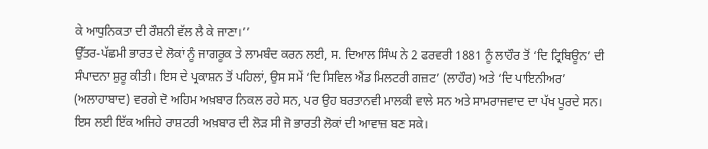ਕੇ ਆਧੁਨਿਕਤਾ ਦੀ ਰੌਸ਼ਨੀ ਵੱਲ ਲੈ ਕੇ ਜਾਣਾ।’’
ਉੱਤਰ-ਪੱਛਮੀ ਭਾਰਤ ਦੇ ਲੋਕਾਂ ਨੂੰ ਜਾਗਰੂਕ ਤੇ ਲਾਮਬੰਦ ਕਰਨ ਲਈ, ਸ. ਦਿਆਲ ਸਿੰਘ ਨੇ 2 ਫਰਵਰੀ 1881 ਨੂੰ ਲਾਹੌਰ ਤੋਂ ‘ਦਿ ਟ੍ਰਿਬਿਊਨ’ ਦੀ ਸੰਪਾਦਨਾ ਸ਼ੁਰੂ ਕੀਤੀ। ਇਸ ਦੇ ਪ੍ਰਕਾਸ਼ਨ ਤੋਂ ਪਹਿਲਾਂ, ਉਸ ਸਮੇਂ ‘ਦਿ ਸਿਵਿਲ ਐਂਡ ਮਿਲਟਰੀ ਗਜ਼ਟ’ (ਲਾਹੌਰ) ਅਤੇ ‘ਦਿ ਪਾਇਨੀਅਰ’ (ਅਲਾਹਾਬਾਦ) ਵਰਗੇ ਦੋ ਅਹਿਮ ਅਖ਼ਬਾਰ ਨਿਕਲ ਰਹੇ ਸਨ, ਪਰ ਉਹ ਬਰਤਾਨਵੀ ਮਾਲਕੀ ਵਾਲੇ ਸਨ ਅਤੇ ਸਾਮਰਾਜਵਾਦ ਦਾ ਪੱਖ ਪੂਰਦੇ ਸਨ। ਇਸ ਲਈ ਇੱਕ ਅਜਿਹੇ ਰਾਸ਼ਟਰੀ ਅਖ਼ਬਾਰ ਦੀ ਲੋੜ ਸੀ ਜੋ ਭਾਰਤੀ ਲੋਕਾਂ ਦੀ ਆਵਾਜ਼ ਬਣ ਸਕੇ।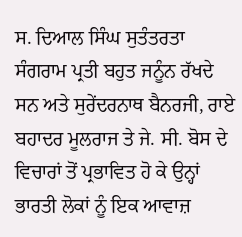ਸ. ਦਿਆਲ ਸਿੰਘ ਸੁਤੰਤਰਤਾ ਸੰਗਰਾਮ ਪ੍ਰਤੀ ਬਹੁਤ ਜਨੂੰਨ ਰੱਖਦੇ ਸਨ ਅਤੇ ਸੁਰੇਂਦਰਨਾਥ ਬੈਨਰਜੀ, ਰਾਏ ਬਹਾਦਰ ਮੂਲਰਾਜ ਤੇ ਜੇ. ਸੀ. ਬੋਸ ਦੇ ਵਿਚਾਰਾਂ ਤੋਂ ਪ੍ਰਭਾਵਿਤ ਹੋ ਕੇ ਉਨ੍ਹਾਂ ਭਾਰਤੀ ਲੋਕਾਂ ਨੂੰ ਇਕ ਆਵਾਜ਼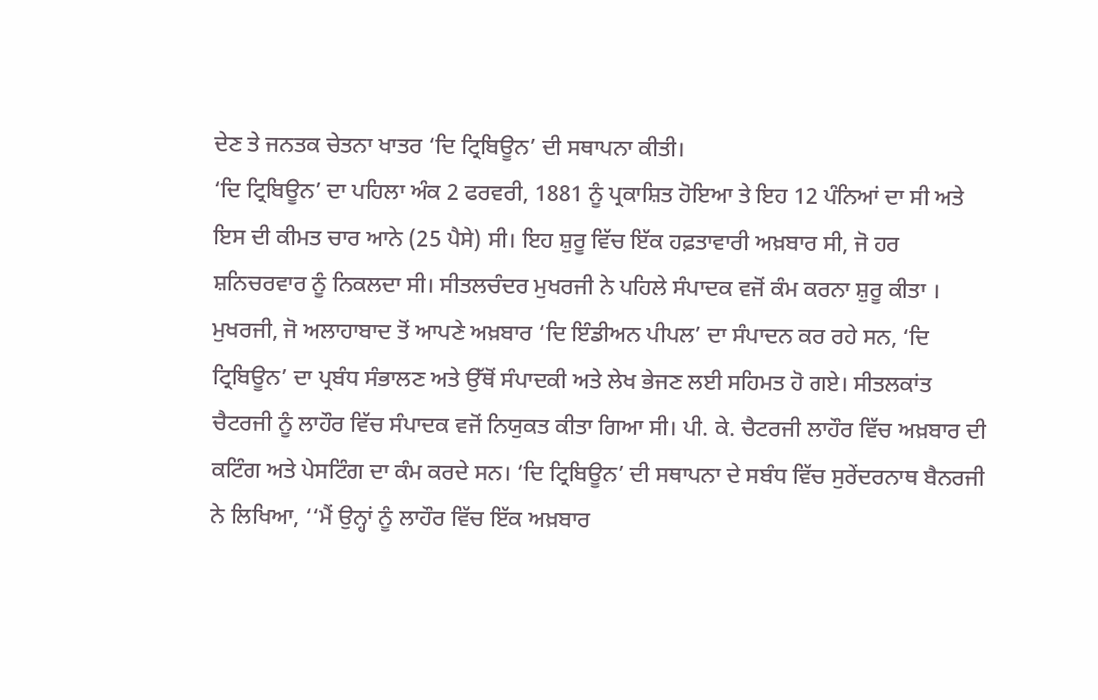ਦੇਣ ਤੇ ਜਨਤਕ ਚੇਤਨਾ ਖਾਤਰ ‘ਦਿ ਟ੍ਰਿਬਿਊਨ’ ਦੀ ਸਥਾਪਨਾ ਕੀਤੀ।
‘ਦਿ ਟ੍ਰਿਬਿਊਨ’ ਦਾ ਪਹਿਲਾ ਅੰਕ 2 ਫਰਵਰੀ, 1881 ਨੂੰ ਪ੍ਰਕਾਸ਼ਿਤ ਹੋਇਆ ਤੇ ਇਹ 12 ਪੰਨਿਆਂ ਦਾ ਸੀ ਅਤੇ ਇਸ ਦੀ ਕੀਮਤ ਚਾਰ ਆਨੇ (25 ਪੈਸੇ) ਸੀ। ਇਹ ਸ਼ੁਰੂ ਵਿੱਚ ਇੱਕ ਹਫ਼ਤਾਵਾਰੀ ਅਖ਼ਬਾਰ ਸੀ, ਜੋ ਹਰ ਸ਼ਨਿਚਰਵਾਰ ਨੂੰ ਨਿਕਲਦਾ ਸੀ। ਸੀਤਲਚੰਦਰ ਮੁਖਰਜੀ ਨੇ ਪਹਿਲੇ ਸੰਪਾਦਕ ਵਜੋਂ ਕੰਮ ਕਰਨਾ ਸ਼ੁਰੂ ਕੀਤਾ । ਮੁਖਰਜੀ, ਜੋ ਅਲਾਹਾਬਾਦ ਤੋਂ ਆਪਣੇ ਅਖ਼ਬਾਰ ‘ਦਿ ਇੰਡੀਅਨ ਪੀਪਲ’ ਦਾ ਸੰਪਾਦਨ ਕਰ ਰਹੇ ਸਨ, ‘ਦਿ ਟ੍ਰਿਬਿਊਨ’ ਦਾ ਪ੍ਰਬੰਧ ਸੰਭਾਲਣ ਅਤੇ ਉੱਥੋਂ ਸੰਪਾਦਕੀ ਅਤੇ ਲੇਖ ਭੇਜਣ ਲਈ ਸਹਿਮਤ ਹੋ ਗਏ। ਸੀਤਲਕਾਂਤ ਚੈਟਰਜੀ ਨੂੰ ਲਾਹੌਰ ਵਿੱਚ ਸੰਪਾਦਕ ਵਜੋਂ ਨਿਯੁਕਤ ਕੀਤਾ ਗਿਆ ਸੀ। ਪੀ. ਕੇ. ਚੈਟਰਜੀ ਲਾਹੌਰ ਵਿੱਚ ਅਖ਼ਬਾਰ ਦੀ ਕਟਿੰਗ ਅਤੇ ਪੇਸਟਿੰਗ ਦਾ ਕੰਮ ਕਰਦੇ ਸਨ। ‘ਦਿ ਟ੍ਰਿਬਿਊਨ’ ਦੀ ਸਥਾਪਨਾ ਦੇ ਸਬੰਧ ਵਿੱਚ ਸੁਰੇਂਦਰਨਾਥ ਬੈਨਰਜੀ ਨੇ ਲਿਖਿਆ, ‘‘ਮੈਂ ਉਨ੍ਹਾਂ ਨੂੰ ਲਾਹੌਰ ਵਿੱਚ ਇੱਕ ਅਖ਼ਬਾਰ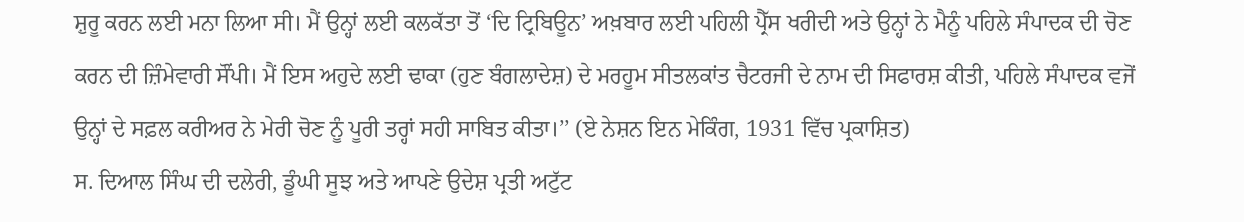ਸ਼ੁਰੂ ਕਰਨ ਲਈ ਮਨਾ ਲਿਆ ਸੀ। ਮੈਂ ਉਨ੍ਹਾਂ ਲਈ ਕਲਕੱਤਾ ਤੋਂ ‘ਦਿ ਟ੍ਰਿਬਿਊਨ’ ਅਖ਼ਬਾਰ ਲਈ ਪਹਿਲੀ ਪ੍ਰੈੱਸ ਖਰੀਦੀ ਅਤੇ ਉਨ੍ਹਾਂ ਨੇ ਮੈਨੂੰ ਪਹਿਲੇ ਸੰਪਾਦਕ ਦੀ ਚੋਣ ਕਰਨ ਦੀ ਜ਼ਿੰਮੇਵਾਰੀ ਸੌਂਪੀ। ਮੈਂ ਇਸ ਅਹੁਦੇ ਲਈ ਢਾਕਾ (ਹੁਣ ਬੰਗਲਾਦੇਸ਼) ਦੇ ਮਰਹੂਮ ਸੀਤਲਕਾਂਤ ਚੈਟਰਜੀ ਦੇ ਨਾਮ ਦੀ ਸਿਫਾਰਸ਼ ਕੀਤੀ, ਪਹਿਲੇ ਸੰਪਾਦਕ ਵਜੋਂ ਉਨ੍ਹਾਂ ਦੇ ਸਫ਼ਲ ਕਰੀਅਰ ਨੇ ਮੇਰੀ ਚੋਣ ਨੂੰ ਪੂਰੀ ਤਰ੍ਹਾਂ ਸਹੀ ਸਾਬਿਤ ਕੀਤਾ।’’ (ਏ ਨੇਸ਼ਨ ਇਨ ਮੇਕਿੰਗ, 1931 ਵਿੱਚ ਪ੍ਰਕਾਸ਼ਿਤ)
ਸ. ਦਿਆਲ ਸਿੰਘ ਦੀ ਦਲੇਰੀ, ਡੂੰਘੀ ਸੂਝ ਅਤੇ ਆਪਣੇ ਉਦੇਸ਼ ਪ੍ਰਤੀ ਅਟੁੱਟ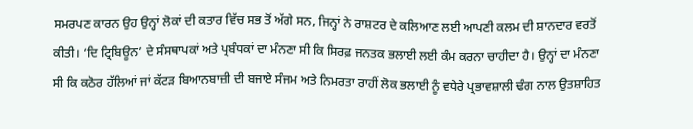ਸਮਰਪਣ ਕਾਰਨ ਉਹ ਉਨ੍ਹਾਂ ਲੋਕਾਂ ਦੀ ਕਤਾਰ ਵਿੱਚ ਸਭ ਤੋਂ ਅੱਗੇ ਸਨ, ਜਿਨ੍ਹਾਂ ਨੇ ਰਾਸ਼ਟਰ ਦੇ ਕਲਿਆਣ ਲਈ ਆਪਣੀ ਕਲਮ ਦੀ ਸ਼ਾਨਦਾਰ ਵਰਤੋਂ ਕੀਤੀ। ‘ਦਿ ਟ੍ਰਿਬਿਊਨ’ ਦੇ ਸੰਸਥਾਪਕਾਂ ਅਤੇ ਪ੍ਰਬੰਧਕਾਂ ਦਾ ਮੰਨਣਾ ਸੀ ਕਿ ਸਿਰਫ਼ ਜਨਤਕ ਭਲਾਈ ਲਈ ਕੰਮ ਕਰਨਾ ਚਾਹੀਦਾ ਹੈ। ਉਨ੍ਹਾਂ ਦਾ ਮੰਨਣਾ ਸੀ ਕਿ ਕਠੋਰ ਹੱਲਿਆਂ ਜਾਂ ਕੱਟੜ ਬਿਆਨਬਾਜ਼ੀ ਦੀ ਬਜਾਏ ਸੰਜਮ ਅਤੇ ਨਿਮਰਤਾ ਰਾਹੀਂ ਲੋਕ ਭਲਾਈ ਨੂੰ ਵਧੇਰੇ ਪ੍ਰਭਾਵਸ਼ਾਲੀ ਢੰਗ ਨਾਲ ਉਤਸ਼ਾਹਿਤ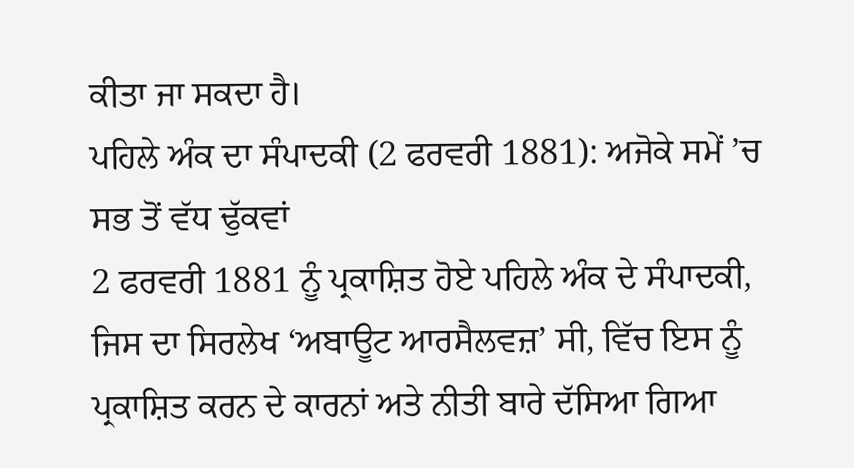ਕੀਤਾ ਜਾ ਸਕਦਾ ਹੈ।
ਪਹਿਲੇ ਅੰਕ ਦਾ ਸੰਪਾਦਕੀ (2 ਫਰਵਰੀ 1881): ਅਜੋਕੇ ਸਮੇਂ ’ਚ ਸਭ ਤੋਂ ਵੱਧ ਢੁੱਕਵਾਂ
2 ਫਰਵਰੀ 1881 ਨੂੰ ਪ੍ਰਕਾਸ਼ਿਤ ਹੋਏ ਪਹਿਲੇ ਅੰਕ ਦੇ ਸੰਪਾਦਕੀ, ਜਿਸ ਦਾ ਸਿਰਲੇਖ ‘ਅਬਾਊਟ ਆਰਸੈਲਵਜ਼’ ਸੀ, ਵਿੱਚ ਇਸ ਨੂੰ ਪ੍ਰਕਾਸ਼ਿਤ ਕਰਨ ਦੇ ਕਾਰਨਾਂ ਅਤੇ ਨੀਤੀ ਬਾਰੇ ਦੱਸਿਆ ਗਿਆ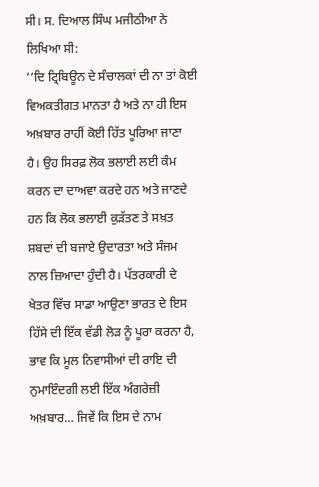ਸੀ। ਸ. ਦਿਆਲ ਸਿੰਘ ਮਜੀਠੀਆ ਨੇ ਲਿਖਿਆ ਸੀ:
‘‘ਦਿ ਟ੍ਰਿਬਿਊਨ ਦੇ ਸੰਚਾਲਕਾਂ ਦੀ ਨਾ ਤਾਂ ਕੋਈ ਵਿਅਕਤੀਗਤ ਮਾਨਤਾ ਹੈ ਅਤੇ ਨਾ ਹੀ ਇਸ ਅਖ਼ਬਾਰ ਰਾਹੀਂ ਕੋਈ ਹਿੱਤ ਪੂਰਿਆ ਜਾਣਾ ਹੈ। ਉਹ ਸਿਰਫ਼ ਲੋਕ ਭਲਾਈ ਲਈ ਕੰਮ ਕਰਨ ਦਾ ਦਾਅਵਾ ਕਰਦੇ ਹਨ ਅਤੇ ਜਾਣਦੇ ਹਨ ਕਿ ਲੋਕ ਭਲਾਈ ਕੁੜੱਤਣ ਤੇ ਸਖ਼ਤ ਸ਼ਬਦਾਂ ਦੀ ਬਜਾਏ ਉਦਾਰਤਾ ਅਤੇ ਸੰਜਮ ਨਾਲ ਜ਼ਿਆਦਾ ਹੁੰਦੀ ਹੈ। ਪੱਤਰਕਾਰੀ ਦੇ ਖੇਤਰ ਵਿੱਚ ਸਾਡਾ ਆਉਣਾ ਭਾਰਤ ਦੇ ਇਸ ਹਿੱਸੇ ਦੀ ਇੱਕ ਵੱਡੀ ਲੋੜ ਨੂੰ ਪੂਰਾ ਕਰਨਾ ਹੈ, ਭਾਵ ਕਿ ਮੂਲ ਨਿਵਾਸੀਆਂ ਦੀ ਰਾਇ ਦੀ ਨੁਮਾਇੰਦਗੀ ਲਈ ਇੱਕ ਅੰਗਰੇਜ਼ੀ ਅਖ਼ਬਾਰ… ਜਿਵੇਂ ਕਿ ਇਸ ਦੇ ਨਾਮ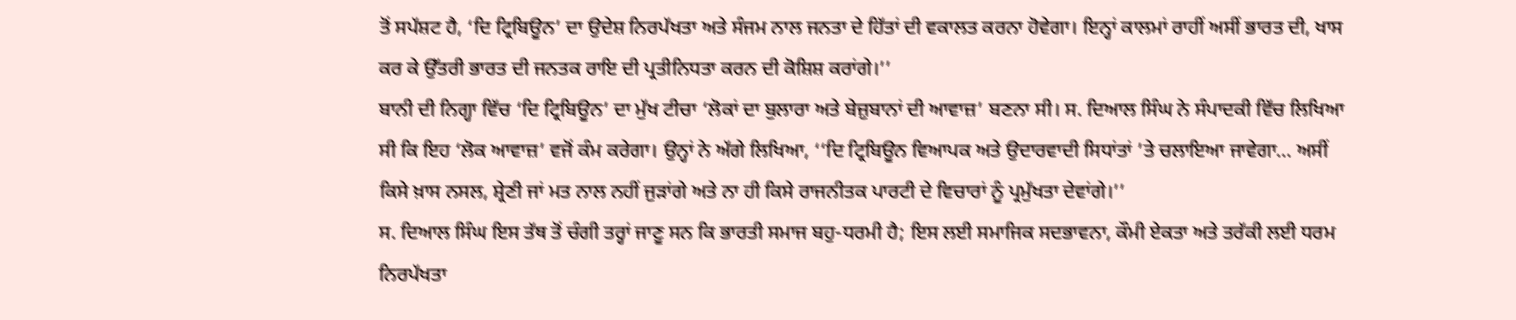ਤੋਂ ਸਪੱਸ਼ਟ ਹੈ, ‘ਦਿ ਟ੍ਰਿਬਿਊਨ’ ਦਾ ਉਦੇਸ਼ ਨਿਰਪੱਖਤਾ ਅਤੇ ਸੰਜਮ ਨਾਲ ਜਨਤਾ ਦੇ ਹਿੱਤਾਂ ਦੀ ਵਕਾਲਤ ਕਰਨਾ ਹੋਵੇਗਾ। ਇਨ੍ਹਾਂ ਕਾਲਮਾਂ ਰਾਹੀਂ ਅਸੀਂ ਭਾਰਤ ਦੀ, ਖਾਸ ਕਰ ਕੇ ਉੱਤਰੀ ਭਾਰਤ ਦੀ ਜਨਤਕ ਰਾਇ ਦੀ ਪ੍ਰਤੀਨਿਧਤਾ ਕਰਨ ਦੀ ਕੋਸ਼ਿਸ਼ ਕਰਾਂਗੇ।’’
ਬਾਨੀ ਦੀ ਨਿਗ੍ਹਾ ਵਿੱਚ ‘ਦਿ ਟ੍ਰਿਬਿਊਨ’ ਦਾ ਮੁੱਖ ਟੀਚਾ ‘ਲੋਕਾਂ ਦਾ ਬੁਲਾਰਾ ਅਤੇ ਬੇਜ਼ੁਬਾਨਾਂ ਦੀ ਆਵਾਜ਼’ ਬਣਨਾ ਸੀ। ਸ. ਦਿਆਲ ਸਿੰਘ ਨੇ ਸੰਪਾਦਕੀ ਵਿੱਚ ਲਿਖਿਆ ਸੀ ਕਿ ਇਹ ‘ਲੋਕ ਆਵਾਜ਼’ ਵਜੋਂ ਕੰਮ ਕਰੇਗਾ। ਉਨ੍ਹਾਂ ਨੇ ਅੱਗੇ ਲਿਖਿਆ, ‘‘ਦਿ ਟ੍ਰਿਬਿਊਨ ਵਿਆਪਕ ਅਤੇ ਉਦਾਰਵਾਦੀ ਸਿਧਾਂਤਾਂ ’ਤੇ ਚਲਾਇਆ ਜਾਵੇਗਾ… ਅਸੀਂ ਕਿਸੇ ਖ਼ਾਸ ਨਸਲ, ਸ਼੍ਰੇਣੀ ਜਾਂ ਮਤ ਨਾਲ ਨਹੀਂ ਜੁੜਾਂਗੇ ਅਤੇ ਨਾ ਹੀ ਕਿਸੇ ਰਾਜਨੀਤਕ ਪਾਰਟੀ ਦੇ ਵਿਚਾਰਾਂ ਨੂੰ ਪ੍ਰਮੁੱਖਤਾ ਦੇਵਾਂਗੇ।’’
ਸ. ਦਿਆਲ ਸਿੰਘ ਇਸ ਤੱਥ ਤੋਂ ਚੰਗੀ ਤਰ੍ਹਾਂ ਜਾਣੂ ਸਨ ਕਿ ਭਾਰਤੀ ਸਮਾਜ ਬਹੁ-ਧਰਮੀ ਹੈ; ਇਸ ਲਈ ਸਮਾਜਿਕ ਸਦਭਾਵਨਾ, ਕੌਮੀ ਏਕਤਾ ਅਤੇ ਤਰੱਕੀ ਲਈ ਧਰਮ ਨਿਰਪੱਖਤਾ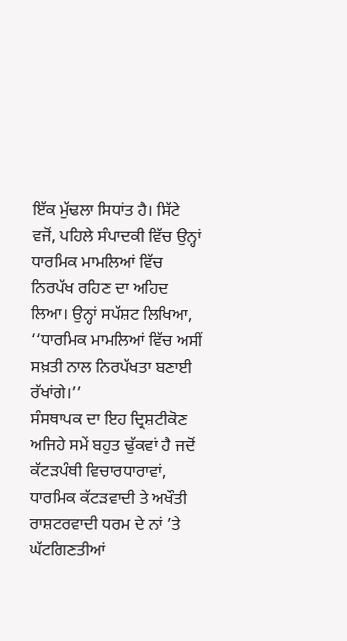ਇੱਕ ਮੁੱਢਲਾ ਸਿਧਾਂਤ ਹੈ। ਸਿੱਟੇ ਵਜੋਂ, ਪਹਿਲੇ ਸੰਪਾਦਕੀ ਵਿੱਚ ਉਨ੍ਹਾਂ ਧਾਰਮਿਕ ਮਾਮਲਿਆਂ ਵਿੱਚ ਨਿਰਪੱਖ ਰਹਿਣ ਦਾ ਅਹਿਦ ਲਿਆ। ਉਨ੍ਹਾਂ ਸਪੱਸ਼ਟ ਲਿਖਿਆ, ‘‘ਧਾਰਮਿਕ ਮਾਮਲਿਆਂ ਵਿੱਚ ਅਸੀਂ ਸਖ਼ਤੀ ਨਾਲ ਨਿਰਪੱਖਤਾ ਬਣਾਈ ਰੱਖਾਂਗੇ।’’
ਸੰਸਥਾਪਕ ਦਾ ਇਹ ਦ੍ਰਿਸ਼ਟੀਕੋਣ ਅਜਿਹੇ ਸਮੇਂ ਬਹੁਤ ਢੁੱਕਵਾਂ ਹੈ ਜਦੋਂ ਕੱਟੜਪੰਥੀ ਵਿਚਾਰਧਾਰਾਵਾਂ, ਧਾਰਮਿਕ ਕੱਟੜਵਾਦੀ ਤੇ ਅਖੌਤੀ ਰਾਸ਼ਟਰਵਾਦੀ ਧਰਮ ਦੇ ਨਾਂ ’ਤੇ ਘੱਟਗਿਣਤੀਆਂ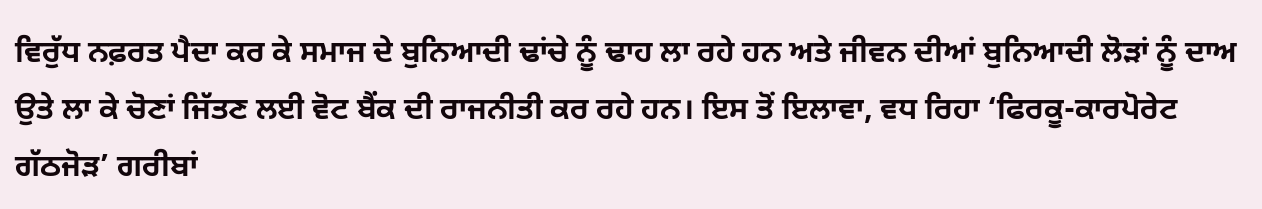ਵਿਰੁੱਧ ਨਫ਼ਰਤ ਪੈਦਾ ਕਰ ਕੇ ਸਮਾਜ ਦੇ ਬੁਨਿਆਦੀ ਢਾਂਚੇ ਨੂੰ ਢਾਹ ਲਾ ਰਹੇ ਹਨ ਅਤੇ ਜੀਵਨ ਦੀਆਂ ਬੁਨਿਆਦੀ ਲੋੜਾਂ ਨੂੰ ਦਾਅ ਉਤੇ ਲਾ ਕੇ ਚੋਣਾਂ ਜਿੱਤਣ ਲਈ ਵੋਟ ਬੈਂਕ ਦੀ ਰਾਜਨੀਤੀ ਕਰ ਰਹੇ ਹਨ। ਇਸ ਤੋਂ ਇਲਾਵਾ, ਵਧ ਰਿਹਾ ‘ਫਿਰਕੂ-ਕਾਰਪੋਰੇਟ ਗੱਠਜੋੜ’ ਗਰੀਬਾਂ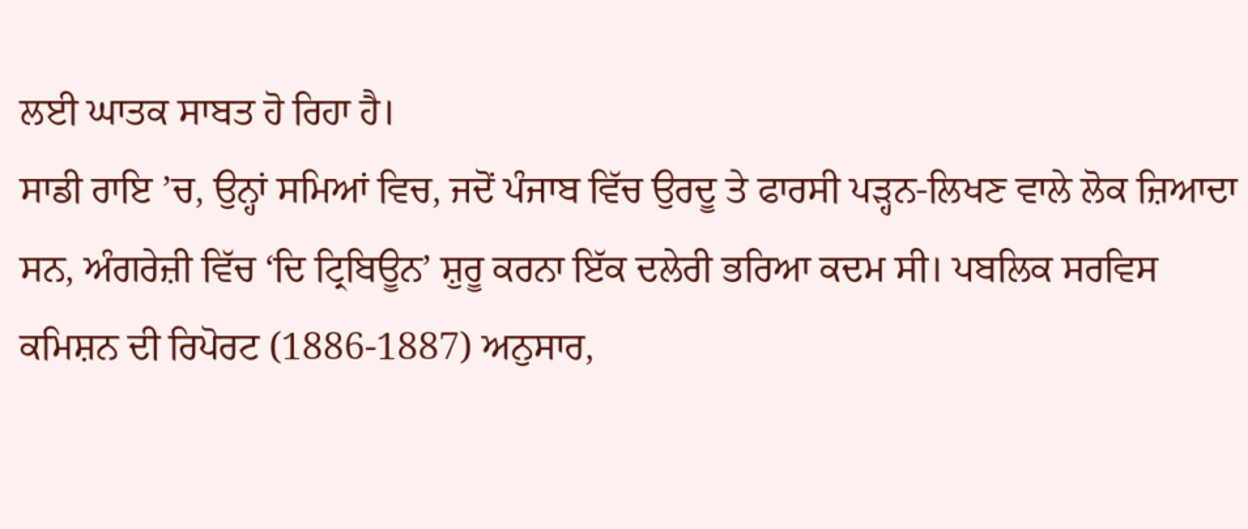ਲਈ ਘਾਤਕ ਸਾਬਤ ਹੋ ਰਿਹਾ ਹੈ।
ਸਾਡੀ ਰਾਇ ’ਚ, ਉਨ੍ਹਾਂ ਸਮਿਆਂ ਵਿਚ, ਜਦੋਂ ਪੰਜਾਬ ਵਿੱਚ ਉਰਦੂ ਤੇ ਫਾਰਸੀ ਪੜ੍ਹਨ-ਲਿਖਣ ਵਾਲੇ ਲੋਕ ਜ਼ਿਆਦਾ ਸਨ, ਅੰਗਰੇਜ਼ੀ ਵਿੱਚ ‘ਦਿ ਟ੍ਰਿਬਿਊਨ’ ਸ਼ੁਰੂ ਕਰਨਾ ਇੱਕ ਦਲੇਰੀ ਭਰਿਆ ਕਦਮ ਸੀ। ਪਬਲਿਕ ਸਰਵਿਸ ਕਮਿਸ਼ਨ ਦੀ ਰਿਪੋਰਟ (1886-1887) ਅਨੁਸਾਰ,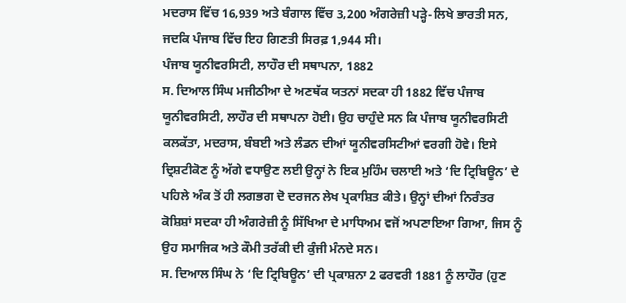ਮਦਰਾਸ ਵਿੱਚ 16,939 ਅਤੇ ਬੰਗਾਲ ਵਿੱਚ 3,200 ਅੰਗਰੇਜ਼ੀ ਪੜ੍ਹੇ-ਲਿਖੇ ਭਾਰਤੀ ਸਨ, ਜਦਕਿ ਪੰਜਾਬ ਵਿੱਚ ਇਹ ਗਿਣਤੀ ਸਿਰਫ਼ 1,944 ਸੀ।
ਪੰਜਾਬ ਯੂਨੀਵਰਸਿਟੀ, ਲਾਹੌਰ ਦੀ ਸਥਾਪਨਾ, 1882
ਸ. ਦਿਆਲ ਸਿੰਘ ਮਜੀਠੀਆ ਦੇ ਅਣਥੱਕ ਯਤਨਾਂ ਸਦਕਾ ਹੀ 1882 ਵਿੱਚ ਪੰਜਾਬ ਯੂਨੀਵਰਸਿਟੀ, ਲਾਹੌਰ ਦੀ ਸਥਾਪਨਾ ਹੋਈ। ਉਹ ਚਾਹੁੰਦੇ ਸਨ ਕਿ ਪੰਜਾਬ ਯੂਨੀਵਰਸਿਟੀ ਕਲਕੱਤਾ, ਮਦਰਾਸ, ਬੰਬਈ ਅਤੇ ਲੰਡਨ ਦੀਆਂ ਯੂਨੀਵਰਸਿਟੀਆਂ ਵਰਗੀ ਹੋਵੇ। ਇਸੇ ਦ੍ਰਿਸ਼ਟੀਕੋਣ ਨੂੰ ਅੱਗੇ ਵਧਾਉਣ ਲਈ ਉਨ੍ਹਾਂ ਨੇ ਇਕ ਮੁਹਿੰਮ ਚਲਾਈ ਅਤੇ ‘ਦਿ ਟ੍ਰਿਬਿਊਨ’ ਦੇ ਪਹਿਲੇ ਅੰਕ ਤੋਂ ਹੀ ਲਗਭਗ ਦੋ ਦਰਜਨ ਲੇਖ ਪ੍ਰਕਾਸ਼ਿਤ ਕੀਤੇ। ਉਨ੍ਹਾਂ ਦੀਆਂ ਨਿਰੰਤਰ ਕੋਸ਼ਿਸ਼ਾਂ ਸਦਕਾ ਹੀ ਅੰਗਰੇਜ਼ੀ ਨੂੰ ਸਿੱਖਿਆ ਦੇ ਮਾਧਿਅਮ ਵਜੋਂ ਅਪਣਾਇਆ ਗਿਆ, ਜਿਸ ਨੂੰ ਉਹ ਸਮਾਜਿਕ ਅਤੇ ਕੌਮੀ ਤਰੱਕੀ ਦੀ ਕੁੰਜੀ ਮੰਨਦੇ ਸਨ।
ਸ. ਦਿਆਲ ਸਿੰਘ ਨੇ ‘ਦਿ ਟ੍ਰਿਬਿਊਨ’ ਦੀ ਪ੍ਰਕਾਸ਼ਨਾ 2 ਫਰਵਰੀ 1881 ਨੂੰ ਲਾਹੌਰ (ਹੁਣ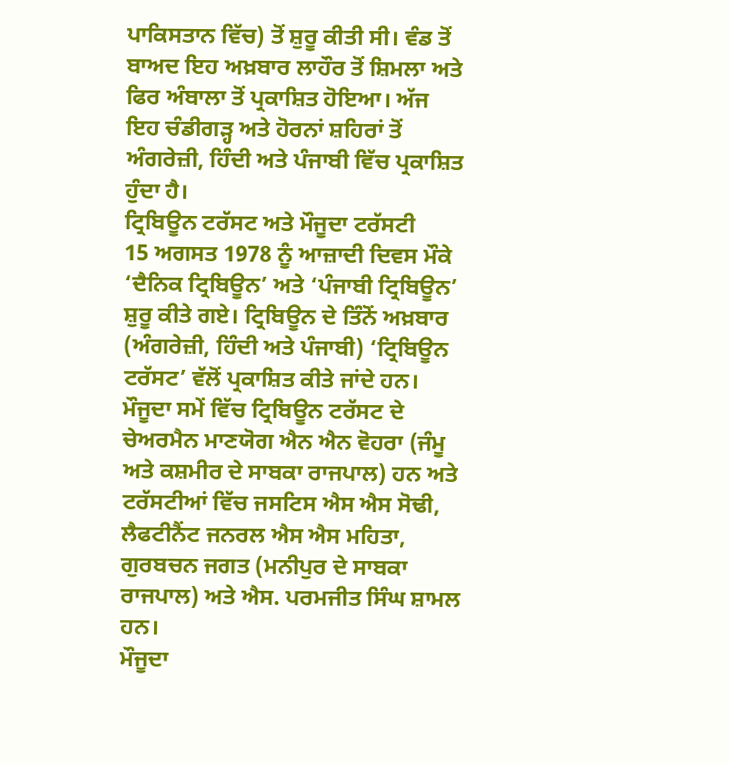ਪਾਕਿਸਤਾਨ ਵਿੱਚ) ਤੋਂ ਸ਼ੁਰੂ ਕੀਤੀ ਸੀ। ਵੰਡ ਤੋਂ ਬਾਅਦ ਇਹ ਅਖ਼ਬਾਰ ਲਾਹੌਰ ਤੋਂ ਸ਼ਿਮਲਾ ਅਤੇ ਫਿਰ ਅੰਬਾਲਾ ਤੋਂ ਪ੍ਰਕਾਸ਼ਿਤ ਹੋਇਆ। ਅੱਜ ਇਹ ਚੰਡੀਗੜ੍ਹ ਅਤੇ ਹੋਰਨਾਂ ਸ਼ਹਿਰਾਂ ਤੋਂ ਅੰਗਰੇਜ਼ੀ, ਹਿੰਦੀ ਅਤੇ ਪੰਜਾਬੀ ਵਿੱਚ ਪ੍ਰਕਾਸ਼ਿਤ ਹੁੰਦਾ ਹੈ।
ਟ੍ਰਿਬਿਊਨ ਟਰੱਸਟ ਅਤੇ ਮੌਜੂਦਾ ਟਰੱਸਟੀ
15 ਅਗਸਤ 1978 ਨੂੰ ਆਜ਼ਾਦੀ ਦਿਵਸ ਮੌਕੇ ‘ਦੈਨਿਕ ਟ੍ਰਿਬਿਊਨ’ ਅਤੇ ‘ਪੰਜਾਬੀ ਟ੍ਰਿਬਿਊਨ’ ਸ਼ੁਰੂ ਕੀਤੇ ਗਏ। ਟ੍ਰਿਬਿਊਨ ਦੇ ਤਿੰਨੋਂ ਅਖ਼ਬਾਰ (ਅੰਗਰੇਜ਼ੀ, ਹਿੰਦੀ ਅਤੇ ਪੰਜਾਬੀ) ‘ਟ੍ਰਿਬਿਊਨ ਟਰੱਸਟ’ ਵੱਲੋਂ ਪ੍ਰਕਾਸ਼ਿਤ ਕੀਤੇ ਜਾਂਦੇ ਹਨ। ਮੌਜੂਦਾ ਸਮੇਂ ਵਿੱਚ ਟ੍ਰਿਬਿਊਨ ਟਰੱਸਟ ਦੇ ਚੇਅਰਮੈਨ ਮਾਣਯੋਗ ਐਨ ਐਨ ਵੋਹਰਾ (ਜੰਮੂ ਅਤੇ ਕਸ਼ਮੀਰ ਦੇ ਸਾਬਕਾ ਰਾਜਪਾਲ) ਹਨ ਅਤੇ ਟਰੱਸਟੀਆਂ ਵਿੱਚ ਜਸਟਿਸ ਐਸ ਐਸ ਸੋਢੀ, ਲੈਫਟੀਨੈਂਟ ਜਨਰਲ ਐਸ ਐਸ ਮਹਿਤਾ, ਗੁਰਬਚਨ ਜਗਤ (ਮਨੀਪੁਰ ਦੇ ਸਾਬਕਾ ਰਾਜਪਾਲ) ਅਤੇ ਐਸ. ਪਰਮਜੀਤ ਸਿੰਘ ਸ਼ਾਮਲ ਹਨ।
ਮੌਜੂਦਾ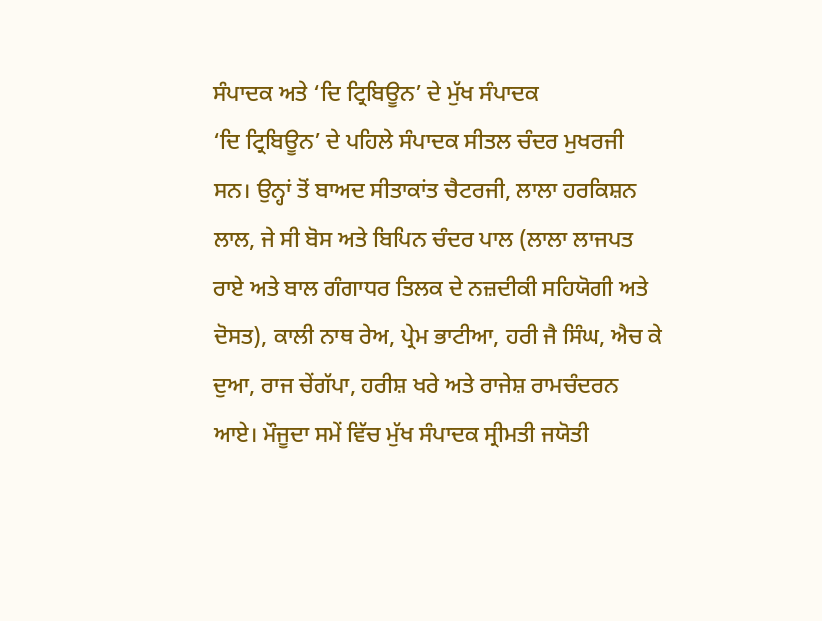ਸੰਪਾਦਕ ਅਤੇ ‘ਦਿ ਟ੍ਰਿਬਿਊਨ’ ਦੇ ਮੁੱਖ ਸੰਪਾਦਕ
‘ਦਿ ਟ੍ਰਿਬਿਊਨ’ ਦੇ ਪਹਿਲੇ ਸੰਪਾਦਕ ਸੀਤਲ ਚੰਦਰ ਮੁਖਰਜੀ ਸਨ। ਉਨ੍ਹਾਂ ਤੋਂ ਬਾਅਦ ਸੀਤਾਕਾਂਤ ਚੈਟਰਜੀ, ਲਾਲਾ ਹਰਕਿਸ਼ਨ ਲਾਲ, ਜੇ ਸੀ ਬੋਸ ਅਤੇ ਬਿਪਿਨ ਚੰਦਰ ਪਾਲ (ਲਾਲਾ ਲਾਜਪਤ ਰਾਏ ਅਤੇ ਬਾਲ ਗੰਗਾਧਰ ਤਿਲਕ ਦੇ ਨਜ਼ਦੀਕੀ ਸਹਿਯੋਗੀ ਅਤੇ ਦੋਸਤ), ਕਾਲੀ ਨਾਥ ਰੇਅ, ਪ੍ਰੇਮ ਭਾਟੀਆ, ਹਰੀ ਜੈ ਸਿੰਘ, ਐਚ ਕੇ ਦੁਆ, ਰਾਜ ਚੇਂਗੱਪਾ, ਹਰੀਸ਼ ਖਰੇ ਅਤੇ ਰਾਜੇਸ਼ ਰਾਮਚੰਦਰਨ ਆਏ। ਮੌਜੂਦਾ ਸਮੇਂ ਵਿੱਚ ਮੁੱਖ ਸੰਪਾਦਕ ਸ੍ਰੀਮਤੀ ਜਯੋਤੀ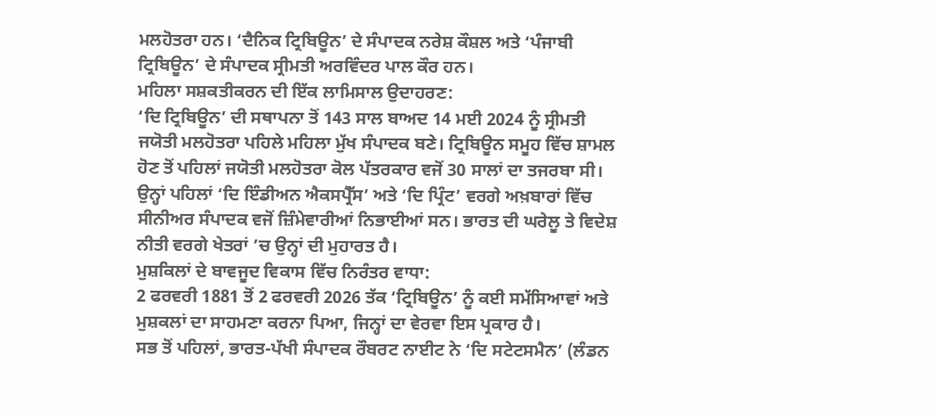ਮਲਹੋਤਰਾ ਹਨ। ‘ਦੈਨਿਕ ਟ੍ਰਿਬਿਊਨ’ ਦੇ ਸੰਪਾਦਕ ਨਰੇਸ਼ ਕੌਸ਼ਲ ਅਤੇ ‘ਪੰਜਾਬੀ ਟ੍ਰਿਬਿਊਨ’ ਦੇ ਸੰਪਾਦਕ ਸ੍ਰੀਮਤੀ ਅਰਵਿੰਦਰ ਪਾਲ ਕੌਰ ਹਨ।
ਮਹਿਲਾ ਸਸ਼ਕਤੀਕਰਨ ਦੀ ਇੱਕ ਲਾਮਿਸਾਲ ਉਦਾਹਰਣ:
‘ਦਿ ਟ੍ਰਿਬਿਊਨ’ ਦੀ ਸਥਾਪਨਾ ਤੋਂ 143 ਸਾਲ ਬਾਅਦ 14 ਮਈ 2024 ਨੂੰ ਸ੍ਰੀਮਤੀ ਜਯੋਤੀ ਮਲਹੋਤਰਾ ਪਹਿਲੇ ਮਹਿਲਾ ਮੁੱਖ ਸੰਪਾਦਕ ਬਣੇ। ਟ੍ਰਿਬਿਊਨ ਸਮੂਹ ਵਿੱਚ ਸ਼ਾਮਲ ਹੋਣ ਤੋਂ ਪਹਿਲਾਂ ਜਯੋਤੀ ਮਲਹੋਤਰਾ ਕੋਲ ਪੱਤਰਕਾਰ ਵਜੋਂ 30 ਸਾਲਾਂ ਦਾ ਤਜਰਬਾ ਸੀ। ਉਨ੍ਹਾਂ ਪਹਿਲਾਂ ‘ਦਿ ਇੰਡੀਅਨ ਐਕਸਪ੍ਰੈੱਸ’ ਅਤੇ ‘ਦਿ ਪ੍ਰਿੰਟ’ ਵਰਗੇ ਅਖ਼ਬਾਰਾਂ ਵਿੱਚ ਸੀਨੀਅਰ ਸੰਪਾਦਕ ਵਜੋਂ ਜ਼ਿੰਮੇਵਾਰੀਆਂ ਨਿਭਾਈਆਂ ਸਨ। ਭਾਰਤ ਦੀ ਘਰੇਲੂ ਤੇ ਵਿਦੇਸ਼ ਨੀਤੀ ਵਰਗੇ ਖੇਤਰਾਂ ’ਚ ਉਨ੍ਹਾਂ ਦੀ ਮੁਹਾਰਤ ਹੈ।
ਮੁਸ਼ਕਿਲਾਂ ਦੇ ਬਾਵਜੂਦ ਵਿਕਾਸ ਵਿੱਚ ਨਿਰੰਤਰ ਵਾਧਾ:
2 ਫਰਵਰੀ 1881 ਤੋਂ 2 ਫਰਵਰੀ 2026 ਤੱਕ ‘ਟ੍ਰਿਬਿਊਨ’ ਨੂੰ ਕਈ ਸਮੱਸਿਆਵਾਂ ਅਤੇ ਮੁਸ਼ਕਲਾਂ ਦਾ ਸਾਹਮਣਾ ਕਰਨਾ ਪਿਆ, ਜਿਨ੍ਹਾਂ ਦਾ ਵੇਰਵਾ ਇਸ ਪ੍ਰਕਾਰ ਹੈ।
ਸਭ ਤੋਂ ਪਹਿਲਾਂ, ਭਾਰਤ-ਪੱਖੀ ਸੰਪਾਦਕ ਰੌਬਰਟ ਨਾਈਟ ਨੇ ‘ਦਿ ਸਟੇਟਸਮੈਨ’ (ਲੰਡਨ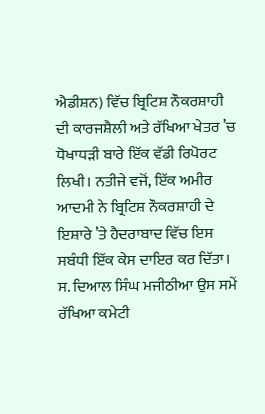ਐਡੀਸ਼ਨ) ਵਿੱਚ ਬ੍ਰਿਟਿਸ਼ ਨੌਕਰਸ਼ਾਹੀ ਦੀ ਕਾਰਜਸ਼ੈਲੀ ਅਤੇ ਰੱਖਿਆ ਖੇਤਰ ’ਚ ਧੋਖਾਧੜੀ ਬਾਰੇ ਇੱਕ ਵੱਡੀ ਰਿਪੋਰਟ ਲਿਖੀ। ਨਤੀਜੇ ਵਜੋਂ, ਇੱਕ ਅਮੀਰ ਆਦਮੀ ਨੇ ਬ੍ਰਿਟਿਸ਼ ਨੌਕਰਸ਼ਾਹੀ ਦੇ ਇਸ਼ਾਰੇ ’ਤੇ ਹੈਦਰਾਬਾਦ ਵਿੱਚ ਇਸ ਸਬੰਧੀ ਇੱਕ ਕੇਸ ਦਾਇਰ ਕਰ ਦਿੱਤਾ। ਸ. ਦਿਆਲ ਸਿੰਘ ਮਜੀਠੀਆ ਉਸ ਸਮੇਂ ਰੱਖਿਆ ਕਮੇਟੀ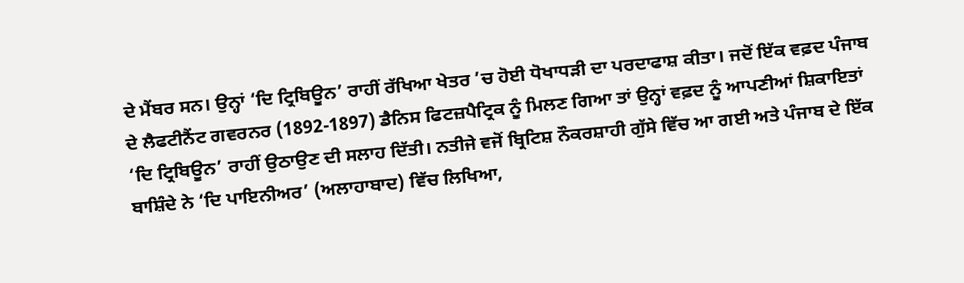ਦੇ ਮੈਂਬਰ ਸਨ। ਉਨ੍ਹਾਂ ‘ਦਿ ਟ੍ਰਿਬਿਊਨ’ ਰਾਹੀਂ ਰੱਖਿਆ ਖੇਤਰ ’ਚ ਹੋਈ ਧੋਖਾਧੜੀ ਦਾ ਪਰਦਾਫਾਸ਼ ਕੀਤਾ। ਜਦੋਂ ਇੱਕ ਵਫ਼ਦ ਪੰਜਾਬ ਦੇ ਲੈਫਟੀਨੈਂਟ ਗਵਰਨਰ (1892-1897) ਡੈਨਿਸ ਫਿਟਜ਼ਪੈਟ੍ਰਿਕ ਨੂੰ ਮਿਲਣ ਗਿਆ ਤਾਂ ਉਨ੍ਹਾਂ ਵਫ਼ਦ ਨੂੰ ਆਪਣੀਆਂ ਸ਼ਿਕਾਇਤਾਂ ‘ਦਿ ਟ੍ਰਿਬਿਊਨ’ ਰਾਹੀਂ ਉਠਾਉਣ ਦੀ ਸਲਾਹ ਦਿੱਤੀ। ਨਤੀਜੇ ਵਜੋਂ ਬ੍ਰਿਟਿਸ਼ ਨੌਕਰਸ਼ਾਹੀ ਗੁੱਸੇ ਵਿੱਚ ਆ ਗਈ ਅਤੇ ਪੰਜਾਬ ਦੇ ਇੱਕ ਬਾਸ਼ਿੰਦੇ ਨੇ ‘ਦਿ ਪਾਇਨੀਅਰ’ (ਅਲਾਹਾਬਾਦ) ਵਿੱਚ ਲਿਖਿਆ,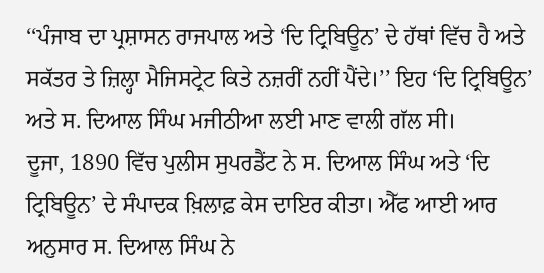‘‘ਪੰਜਾਬ ਦਾ ਪ੍ਰਸ਼ਾਸਨ ਰਾਜਪਾਲ ਅਤੇ ‘ਦਿ ਟ੍ਰਿਬਿਊਨ’ ਦੇ ਹੱਥਾਂ ਵਿੱਚ ਹੈ ਅਤੇ ਸਕੱਤਰ ਤੇ ਜ਼ਿਲ੍ਹਾ ਮੈਜਿਸਟ੍ਰੇਟ ਕਿਤੇ ਨਜ਼ਰੀਂ ਨਹੀਂ ਪੈਂਦੇ।’’ ਇਹ ‘ਦਿ ਟ੍ਰਿਬਿਊਨ’ ਅਤੇ ਸ. ਦਿਆਲ ਸਿੰਘ ਮਜੀਠੀਆ ਲਈ ਮਾਣ ਵਾਲੀ ਗੱਲ ਸੀ।
ਦੂਜਾ, 1890 ਵਿੱਚ ਪੁਲੀਸ ਸੁਪਰਡੈਂਟ ਨੇ ਸ. ਦਿਆਲ ਸਿੰਘ ਅਤੇ ‘ਦਿ ਟ੍ਰਿਬਿਊਨ’ ਦੇ ਸੰਪਾਦਕ ਖ਼ਿਲਾਫ਼ ਕੇਸ ਦਾਇਰ ਕੀਤਾ। ਐੱਫ ਆਈ ਆਰ ਅਨੁਸਾਰ ਸ. ਦਿਆਲ ਸਿੰਘ ਨੇ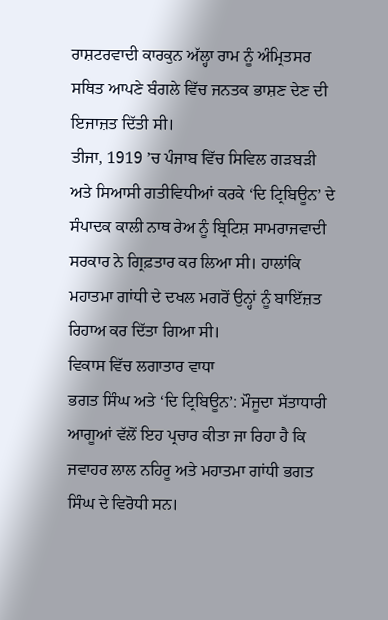ਰਾਸ਼ਟਰਵਾਦੀ ਕਾਰਕੁਨ ਅੱਲ੍ਹਾ ਰਾਮ ਨੂੰ ਅੰਮ੍ਰਿਤਸਰ ਸਥਿਤ ਆਪਣੇ ਬੰਗਲੇ ਵਿੱਚ ਜਨਤਕ ਭਾਸ਼ਣ ਦੇਣ ਦੀ ਇਜਾਜ਼ਤ ਦਿੱਤੀ ਸੀ।
ਤੀਜਾ, 1919 ’ਚ ਪੰਜਾਬ ਵਿੱਚ ਸਿਵਿਲ ਗੜਬੜੀ ਅਤੇ ਸਿਆਸੀ ਗਤੀਵਿਧੀਆਂ ਕਰਕੇ ‘ਦਿ ਟ੍ਰਿਬਿਊਨ’ ਦੇ ਸੰਪਾਦਕ ਕਾਲੀ ਨਾਥ ਰੇਅ ਨੂੰ ਬ੍ਰਿਟਿਸ਼ ਸਾਮਰਾਜਵਾਦੀ ਸਰਕਾਰ ਨੇ ਗ੍ਰਿਫ਼ਤਾਰ ਕਰ ਲਿਆ ਸੀ। ਹਾਲਾਂਕਿ ਮਹਾਤਮਾ ਗਾਂਧੀ ਦੇ ਦਖਲ ਮਗਰੋਂ ਉਨ੍ਹਾਂ ਨੂੰ ਬਾਇੱਜ਼ਤ ਰਿਹਾਅ ਕਰ ਦਿੱਤਾ ਗਿਆ ਸੀ।
ਵਿਕਾਸ ਵਿੱਚ ਲਗਾਤਾਰ ਵਾਧਾ
ਭਗਤ ਸਿੰਘ ਅਤੇ ‘ਦਿ ਟ੍ਰਿਬਿਊਨ’: ਮੌਜੂਦਾ ਸੱਤਾਧਾਰੀ ਆਗੂਆਂ ਵੱਲੋਂ ਇਹ ਪ੍ਰਚਾਰ ਕੀਤਾ ਜਾ ਰਿਹਾ ਹੈ ਕਿ ਜਵਾਹਰ ਲਾਲ ਨਹਿਰੂ ਅਤੇ ਮਹਾਤਮਾ ਗਾਂਧੀ ਭਗਤ ਸਿੰਘ ਦੇ ਵਿਰੋਧੀ ਸਨ।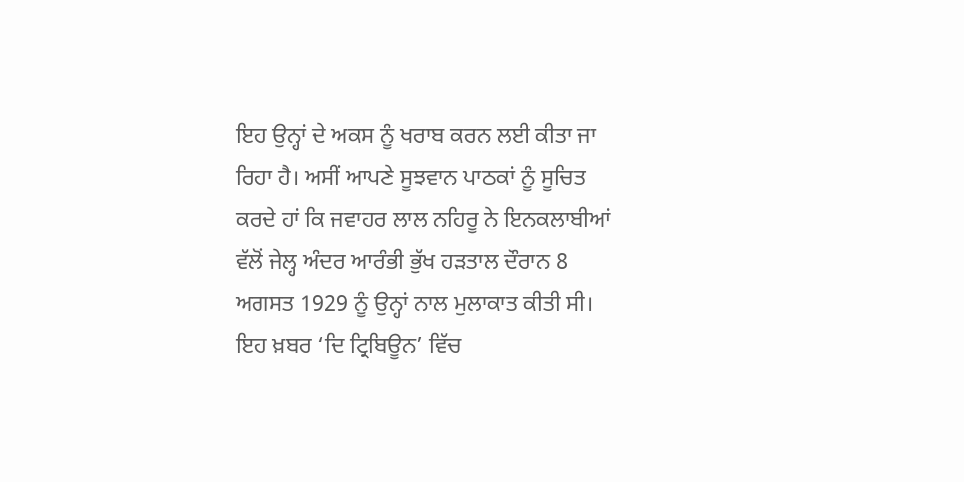ਇਹ ਉਨ੍ਹਾਂ ਦੇ ਅਕਸ ਨੂੰ ਖਰਾਬ ਕਰਨ ਲਈ ਕੀਤਾ ਜਾ ਰਿਹਾ ਹੈ। ਅਸੀਂ ਆਪਣੇ ਸੂਝਵਾਨ ਪਾਠਕਾਂ ਨੂੰ ਸੂਚਿਤ ਕਰਦੇ ਹਾਂ ਕਿ ਜਵਾਹਰ ਲਾਲ ਨਹਿਰੂ ਨੇ ਇਨਕਲਾਬੀਆਂ ਵੱਲੋਂ ਜੇਲ੍ਹ ਅੰਦਰ ਆਰੰਭੀ ਭੁੱਖ ਹੜਤਾਲ ਦੌਰਾਨ 8 ਅਗਸਤ 1929 ਨੂੰ ਉਨ੍ਹਾਂ ਨਾਲ ਮੁਲਾਕਾਤ ਕੀਤੀ ਸੀ। ਇਹ ਖ਼ਬਰ ‘ਦਿ ਟ੍ਰਿਬਿਊਨ’ ਵਿੱਚ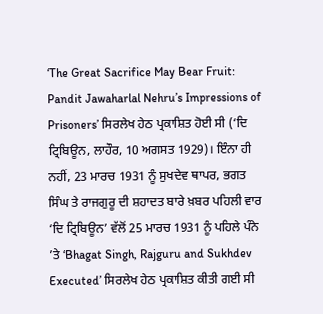‘The Great Sacrifice May Bear Fruit: Pandit Jawaharlal Nehru’s Impressions of Prisoners’ ਸਿਰਲੇਖ ਹੇਠ ਪ੍ਰਕਾਸ਼ਿਤ ਹੋਈ ਸੀ (‘ਦਿ ਟ੍ਰਿਬਿਊਨ, ਲਾਹੌਰ, 10 ਅਗਸਤ 1929)। ਇੰਨਾ ਹੀ ਨਹੀਂ, 23 ਮਾਰਚ 1931 ਨੂੰ ਸੁਖਦੇਵ ਥਾਪਰ, ਭਗਤ ਸਿੰਘ ਤੇ ਰਾਜਗੁਰੂ ਦੀ ਸ਼ਹਾਦਤ ਬਾਰੇ ਖ਼ਬਰ ਪਹਿਲੀ ਵਾਰ ‘ਦਿ ਟ੍ਰਿਬਿਊਨ’ ਵੱਲੋਂ 25 ਮਾਰਚ 1931 ਨੂੰ ਪਹਿਲੇ ਪੰਨੇ ’ਤੇ ‘Bhagat Singh, Rajguru and Sukhdev Executed’ ਸਿਰਲੇਖ ਹੇਠ ਪ੍ਰਕਾਸ਼ਿਤ ਕੀਤੀ ਗਈ ਸੀ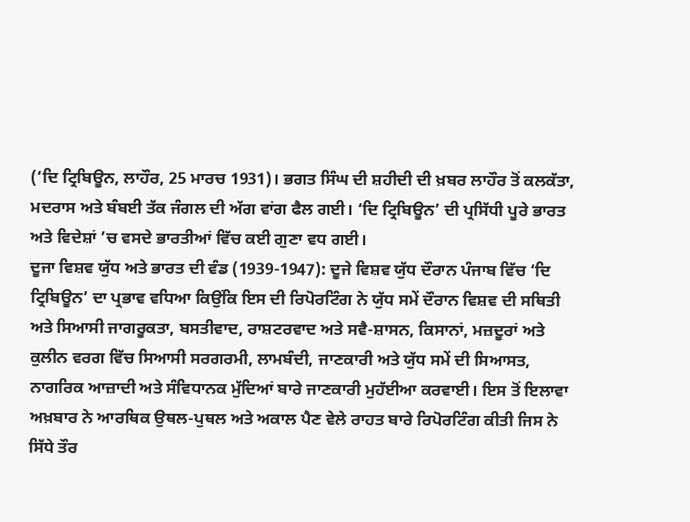(‘ਦਿ ਟ੍ਰਿਬਿਊਨ, ਲਾਹੌਰ, 25 ਮਾਰਚ 1931)। ਭਗਤ ਸਿੰਘ ਦੀ ਸ਼ਹੀਦੀ ਦੀ ਖ਼ਬਰ ਲਾਹੌਰ ਤੋਂ ਕਲਕੱਤਾ, ਮਦਰਾਸ ਅਤੇ ਬੰਬਈ ਤੱਕ ਜੰਗਲ ਦੀ ਅੱਗ ਵਾਂਗ ਫੈਲ ਗਈ। ‘ਦਿ ਟ੍ਰਿਬਿਊਨ’ ਦੀ ਪ੍ਰਸਿੱਧੀ ਪੂਰੇ ਭਾਰਤ ਅਤੇ ਵਿਦੇਸ਼ਾਂ ’ਚ ਵਸਦੇ ਭਾਰਤੀਆਂ ਵਿੱਚ ਕਈ ਗੁਣਾ ਵਧ ਗਈ।
ਦੂਜਾ ਵਿਸ਼ਵ ਯੁੱਧ ਅਤੇ ਭਾਰਤ ਦੀ ਵੰਡ (1939-1947): ਦੂਜੇ ਵਿਸ਼ਵ ਯੁੱਧ ਦੌਰਾਨ ਪੰਜਾਬ ਵਿੱਚ ‘ਦਿ ਟ੍ਰਿਬਿਊਨ’ ਦਾ ਪ੍ਰਭਾਵ ਵਧਿਆ ਕਿਉਂਕਿ ਇਸ ਦੀ ਰਿਪੋਰਟਿੰਗ ਨੇ ਯੁੱਧ ਸਮੇਂ ਦੌਰਾਨ ਵਿਸ਼ਵ ਦੀ ਸਥਿਤੀ ਅਤੇ ਸਿਆਸੀ ਜਾਗਰੂਕਤਾ, ਬਸਤੀਵਾਦ, ਰਾਸ਼ਟਰਵਾਦ ਅਤੇ ਸਵੈ-ਸ਼ਾਸਨ, ਕਿਸਾਨਾਂ, ਮਜ਼ਦੂਰਾਂ ਅਤੇ ਕੁਲੀਨ ਵਰਗ ਵਿੱਚ ਸਿਆਸੀ ਸਰਗਰਮੀ, ਲਾਮਬੰਦੀ, ਜਾਣਕਾਰੀ ਅਤੇ ਯੁੱਧ ਸਮੇਂ ਦੀ ਸਿਆਸਤ, ਨਾਗਰਿਕ ਆਜ਼ਾਦੀ ਅਤੇ ਸੰਵਿਧਾਨਕ ਮੁੱਦਿਆਂ ਬਾਰੇ ਜਾਣਕਾਰੀ ਮੁਹੱਈਆ ਕਰਵਾਈ। ਇਸ ਤੋਂ ਇਲਾਵਾ ਅਖ਼ਬਾਰ ਨੇ ਆਰਥਿਕ ਉਥਲ-ਪੁਥਲ ਅਤੇ ਅਕਾਲ ਪੈਣ ਵੇਲੇ ਰਾਹਤ ਬਾਰੇ ਰਿਪੋਰਟਿੰਗ ਕੀਤੀ ਜਿਸ ਨੇ ਸਿੱਧੇ ਤੌਰ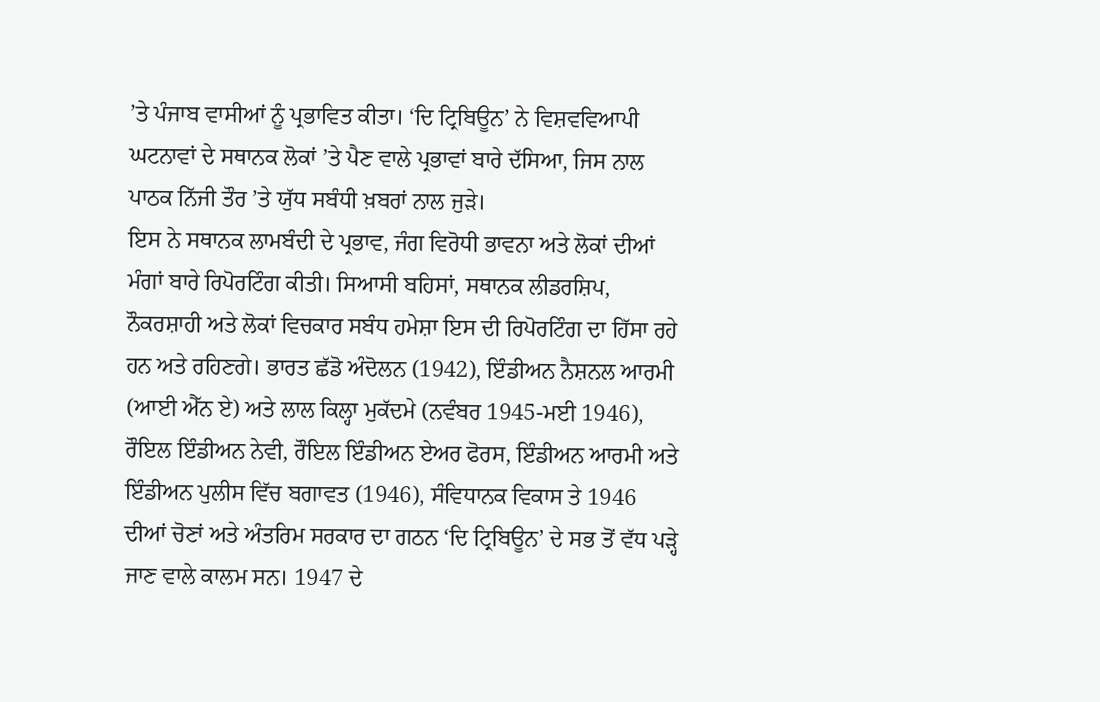’ਤੇ ਪੰਜਾਬ ਵਾਸੀਆਂ ਨੂੰ ਪ੍ਰਭਾਵਿਤ ਕੀਤਾ। ‘ਦਿ ਟ੍ਰਿਬਿਊਨ’ ਨੇ ਵਿਸ਼ਵਵਿਆਪੀ ਘਟਨਾਵਾਂ ਦੇ ਸਥਾਨਕ ਲੋਕਾਂ ’ਤੇ ਪੈਣ ਵਾਲੇ ਪ੍ਰਭਾਵਾਂ ਬਾਰੇ ਦੱਸਿਆ, ਜਿਸ ਨਾਲ ਪਾਠਕ ਨਿੱਜੀ ਤੌਰ ’ਤੇ ਯੁੱਧ ਸਬੰਧੀ ਖ਼ਬਰਾਂ ਨਾਲ ਜੁੜੇ।
ਇਸ ਨੇ ਸਥਾਨਕ ਲਾਮਬੰਦੀ ਦੇ ਪ੍ਰਭਾਵ, ਜੰਗ ਵਿਰੋਧੀ ਭਾਵਨਾ ਅਤੇ ਲੋਕਾਂ ਦੀਆਂ ਮੰਗਾਂ ਬਾਰੇ ਰਿਪੋਰਟਿੰਗ ਕੀਤੀ। ਸਿਆਸੀ ਬਹਿਸਾਂ, ਸਥਾਨਕ ਲੀਡਰਸ਼ਿਪ, ਨੌਕਰਸ਼ਾਹੀ ਅਤੇ ਲੋਕਾਂ ਵਿਚਕਾਰ ਸਬੰਧ ਹਮੇਸ਼ਾ ਇਸ ਦੀ ਰਿਪੋਰਟਿੰਗ ਦਾ ਹਿੱਸਾ ਰਹੇ ਹਨ ਅਤੇ ਰਹਿਣਗੇ। ਭਾਰਤ ਛੱਡੋ ਅੰਦੋਲਨ (1942), ਇੰਡੀਅਨ ਨੈਸ਼ਨਲ ਆਰਮੀ (ਆਈ ਐੱਨ ਏ) ਅਤੇ ਲਾਲ ਕਿਲ੍ਹਾ ਮੁਕੱਦਮੇ (ਨਵੰਬਰ 1945-ਮਈ 1946), ਰੌਇਲ ਇੰਡੀਅਨ ਨੇਵੀ, ਰੌਇਲ ਇੰਡੀਅਨ ਏਅਰ ਫੋਰਸ, ਇੰਡੀਅਨ ਆਰਮੀ ਅਤੇ ਇੰਡੀਅਨ ਪੁਲੀਸ ਵਿੱਚ ਬਗਾਵਤ (1946), ਸੰਵਿਧਾਨਕ ਵਿਕਾਸ ਤੇ 1946 ਦੀਆਂ ਚੋਣਾਂ ਅਤੇ ਅੰਤਰਿਮ ਸਰਕਾਰ ਦਾ ਗਠਨ ‘ਦਿ ਟ੍ਰਿਬਿਊਨ’ ਦੇ ਸਭ ਤੋਂ ਵੱਧ ਪੜ੍ਹੇ ਜਾਣ ਵਾਲੇ ਕਾਲਮ ਸਨ। 1947 ਦੇ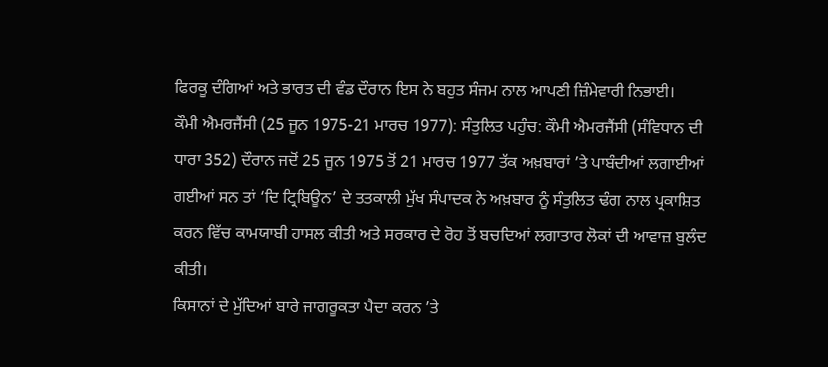ਫਿਰਕੂ ਦੰਗਿਆਂ ਅਤੇ ਭਾਰਤ ਦੀ ਵੰਡ ਦੌਰਾਨ ਇਸ ਨੇ ਬਹੁਤ ਸੰਜਮ ਨਾਲ ਆਪਣੀ ਜ਼ਿੰਮੇਵਾਰੀ ਨਿਭਾਈ।
ਕੌਮੀ ਐਮਰਜੈਂਸੀ (25 ਜੂਨ 1975-21 ਮਾਰਚ 1977): ਸੰਤੁਲਿਤ ਪਹੁੰਚ: ਕੌਮੀ ਐਮਰਜੈਂਸੀ (ਸੰਵਿਧਾਨ ਦੀ ਧਾਰਾ 352) ਦੌਰਾਨ ਜਦੋਂ 25 ਜੂਨ 1975 ਤੋਂ 21 ਮਾਰਚ 1977 ਤੱਕ ਅਖ਼ਬਾਰਾਂ ’ਤੇ ਪਾਬੰਦੀਆਂ ਲਗਾਈਆਂ ਗਈਆਂ ਸਨ ਤਾਂ ‘ਦਿ ਟ੍ਰਿਬਿਊਨ’ ਦੇ ਤਤਕਾਲੀ ਮੁੱਖ ਸੰਪਾਦਕ ਨੇ ਅਖ਼ਬਾਰ ਨੂੰ ਸੰਤੁਲਿਤ ਢੰਗ ਨਾਲ ਪ੍ਰਕਾਸ਼ਿਤ ਕਰਨ ਵਿੱਚ ਕਾਮਯਾਬੀ ਹਾਸਲ ਕੀਤੀ ਅਤੇ ਸਰਕਾਰ ਦੇ ਰੋਹ ਤੋਂ ਬਚਦਿਆਂ ਲਗਾਤਾਰ ਲੋਕਾਂ ਦੀ ਆਵਾਜ਼ ਬੁਲੰਦ ਕੀਤੀ।
ਕਿਸਾਨਾਂ ਦੇ ਮੁੱਦਿਆਂ ਬਾਰੇ ਜਾਗਰੂਕਤਾ ਪੈਦਾ ਕਰਨ ’ਤੇ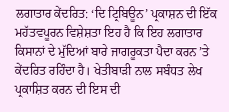ਲਗਾਤਾਰ ਕੇਂਦਰਿਤ: ‘ਦਿ ਟ੍ਰਿਬਿਊਨ’ ਪ੍ਰਕਾਸ਼ਨ ਦੀ ਇੱਕ ਮਹੱਤਵਪੂਰਨ ਵਿਸ਼ੇਸ਼ਤਾ ਇਹ ਹੈ ਕਿ ਇਹ ਲਗਾਤਾਰ ਕਿਸਾਨਾਂ ਦੇ ਮੁੱਦਿਆਂ ਬਾਰੇ ਜਾਗਰੂਕਤਾ ਪੈਦਾ ਕਰਨ ’ਤੇ ਕੇਂਦਰਿਤ ਰਹਿੰਦਾ ਹੈ। ਖੇਤੀਬਾੜੀ ਨਾਲ ਸਬੰਧਤ ਲੇਖ ਪ੍ਰਕਾਸ਼ਿਤ ਕਰਨ ਦੀ ਇਸ ਦੀ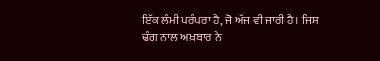ਇੱਕ ਲੰਮੀ ਪਰੰਪਰਾ ਹੈ, ਜੋ ਅੱਜ ਵੀ ਜਾਰੀ ਹੈ। ਜਿਸ ਢੰਗ ਨਾਲ ਅਖ਼ਬਾਰ ਨੇ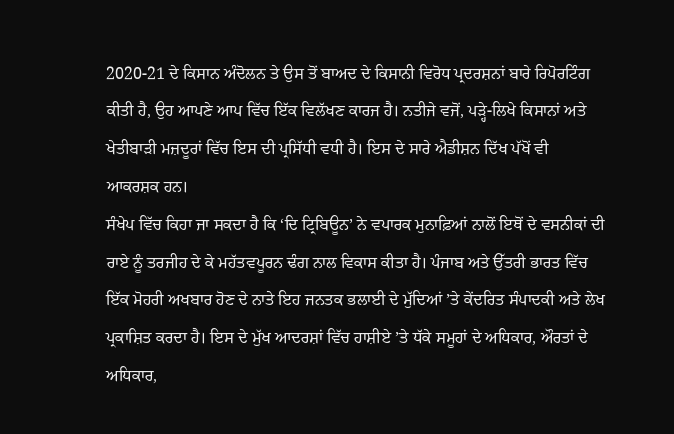2020-21 ਦੇ ਕਿਸਾਨ ਅੰਦੋਲਨ ਤੇ ਉਸ ਤੋਂ ਬਾਅਦ ਦੇ ਕਿਸਾਨੀ ਵਿਰੋਧ ਪ੍ਰਦਰਸ਼ਨਾਂ ਬਾਰੇ ਰਿਪੋਰਟਿੰਗ ਕੀਤੀ ਹੈ, ਉਹ ਆਪਣੇ ਆਪ ਵਿੱਚ ਇੱਕ ਵਿਲੱਖਣ ਕਾਰਜ ਹੈ। ਨਤੀਜੇ ਵਜੋਂ, ਪੜ੍ਹੇ-ਲਿਖੇ ਕਿਸਾਨਾਂ ਅਤੇ ਖੇਤੀਬਾੜੀ ਮਜ਼ਦੂਰਾਂ ਵਿੱਚ ਇਸ ਦੀ ਪ੍ਰਸਿੱਧੀ ਵਧੀ ਹੈ। ਇਸ ਦੇ ਸਾਰੇ ਐਡੀਸ਼ਨ ਦਿੱਖ ਪੱਖੋਂ ਵੀ ਆਕਰਸ਼ਕ ਹਨ।
ਸੰਖੇਪ ਵਿੱਚ ਕਿਹਾ ਜਾ ਸਕਦਾ ਹੈ ਕਿ ‘ਦਿ ਟ੍ਰਿਬਿਊਨ’ ਨੇ ਵਪਾਰਕ ਮੁਨਾਫ਼ਿਆਂ ਨਾਲੋਂ ਇਥੋਂ ਦੇ ਵਸਨੀਕਾਂ ਦੀ ਰਾਏ ਨੂੰ ਤਰਜੀਹ ਦੇ ਕੇ ਮਹੱਤਵਪੂਰਨ ਢੰਗ ਨਾਲ ਵਿਕਾਸ ਕੀਤਾ ਹੈ। ਪੰਜਾਬ ਅਤੇ ਉੱਤਰੀ ਭਾਰਤ ਵਿੱਚ ਇੱਕ ਮੋਹਰੀ ਅਖਬਾਰ ਹੋਣ ਦੇ ਨਾਤੇ ਇਹ ਜਨਤਕ ਭਲਾਈ ਦੇ ਮੁੱਦਿਆਂ ’ਤੇ ਕੇਂਦਰਿਤ ਸੰਪਾਦਕੀ ਅਤੇ ਲੇਖ ਪ੍ਰਕਾਸ਼ਿਤ ਕਰਦਾ ਹੈ। ਇਸ ਦੇ ਮੁੱਖ ਆਦਰਸ਼ਾਂ ਵਿੱਚ ਹਾਸ਼ੀਏ ’ਤੇ ਧੱਕੇ ਸਮੂਹਾਂ ਦੇ ਅਧਿਕਾਰ, ਔਰਤਾਂ ਦੇ ਅਧਿਕਾਰ,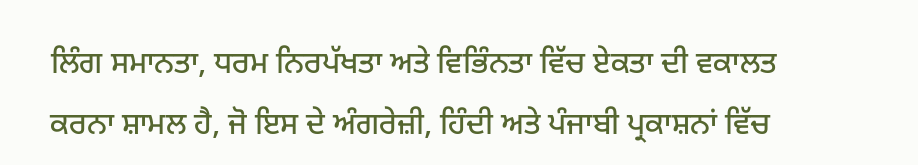ਲਿੰਗ ਸਮਾਨਤਾ, ਧਰਮ ਨਿਰਪੱਖਤਾ ਅਤੇ ਵਿਭਿੰਨਤਾ ਵਿੱਚ ਏਕਤਾ ਦੀ ਵਕਾਲਤ ਕਰਨਾ ਸ਼ਾਮਲ ਹੈ, ਜੋ ਇਸ ਦੇ ਅੰਗਰੇਜ਼ੀ, ਹਿੰਦੀ ਅਤੇ ਪੰਜਾਬੀ ਪ੍ਰਕਾਸ਼ਨਾਂ ਵਿੱਚ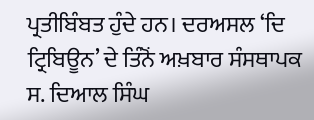ਪ੍ਰਤੀਬਿੰਬਤ ਹੁੰਦੇ ਹਨ। ਦਰਅਸਲ ‘ਦਿ ਟ੍ਰਿਬਿਊਨ’ ਦੇ ਤਿੰਨੋਂ ਅਖ਼ਬਾਰ ਸੰਸਥਾਪਕ ਸ. ਦਿਆਲ ਸਿੰਘ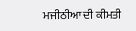ਮਜੀਠੀਆ ਦੀ ਕੀਮਤੀ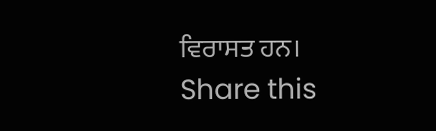ਵਿਰਾਸਤ ਹਨ।
Share this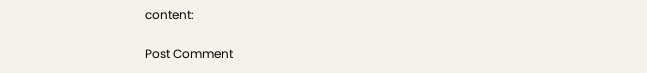content:


Post Comment